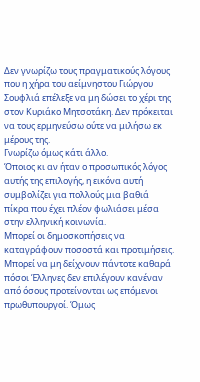Δεν γνωρίζω τους πραγματικούς λόγους που η χήρα του αείμνηστου Γιώργου Σουφλιά επέλεξε να μη δώσει το χέρι της στον Κυριάκο Μητσοτάκη. Δεν πρόκειται να τους ερμηνεύσω ούτε να μιλήσω εκ μέρους της.
Γνωρίζω όμως κάτι άλλο.
Όποιος κι αν ήταν ο προσωπικός λόγος αυτής της επιλογής, η εικόνα αυτή συμβολίζει για πολλούς μια βαθιά πίκρα που έχει πλέον φωλιάσει μέσα στην ελληνική κοινωνία.
Μπορεί οι δημοσκοπήσεις να καταγράφουν ποσοστά και προτιμήσεις. Μπορεί να μη δείχνουν πάντοτε καθαρά πόσοι Έλληνες δεν επιλέγουν κανέναν από όσους προτείνονται ως επόμενοι πρωθυπουργοί. Όμως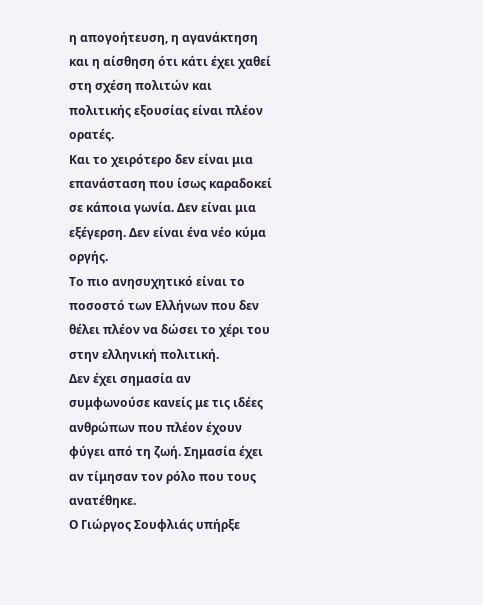η απογοήτευση, η αγανάκτηση και η αίσθηση ότι κάτι έχει χαθεί στη σχέση πολιτών και πολιτικής εξουσίας είναι πλέον ορατές.
Και το χειρότερο δεν είναι μια επανάσταση που ίσως καραδοκεί σε κάποια γωνία. Δεν είναι μια εξέγερση. Δεν είναι ένα νέο κύμα οργής.
Το πιο ανησυχητικό είναι το ποσοστό των Ελλήνων που δεν θέλει πλέον να δώσει το χέρι του στην ελληνική πολιτική.
Δεν έχει σημασία αν συμφωνούσε κανείς με τις ιδέες ανθρώπων που πλέον έχουν φύγει από τη ζωή. Σημασία έχει αν τίμησαν τον ρόλο που τους ανατέθηκε.
Ο Γιώργος Σουφλιάς υπήρξε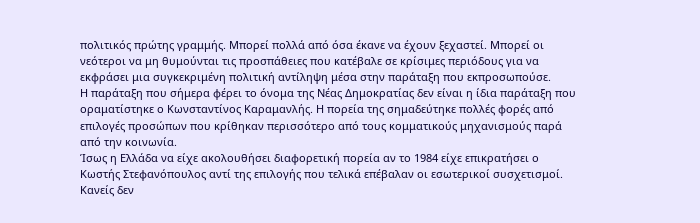πολιτικός πρώτης γραμμής. Μπορεί πολλά από όσα έκανε να έχουν ξεχαστεί. Μπορεί οι νεότεροι να μη θυμούνται τις προσπάθειες που κατέβαλε σε κρίσιμες περιόδους για να εκφράσει μια συγκεκριμένη πολιτική αντίληψη μέσα στην παράταξη που εκπροσωπούσε.
Η παράταξη που σήμερα φέρει το όνομα της Νέας Δημοκρατίας δεν είναι η ίδια παράταξη που οραματίστηκε ο Κωνσταντίνος Καραμανλής. Η πορεία της σημαδεύτηκε πολλές φορές από επιλογές προσώπων που κρίθηκαν περισσότερο από τους κομματικούς μηχανισμούς παρά από την κοινωνία.
Ίσως η Ελλάδα να είχε ακολουθήσει διαφορετική πορεία αν το 1984 είχε επικρατήσει ο Κωστής Στεφανόπουλος αντί της επιλογής που τελικά επέβαλαν οι εσωτερικοί συσχετισμοί. Κανείς δεν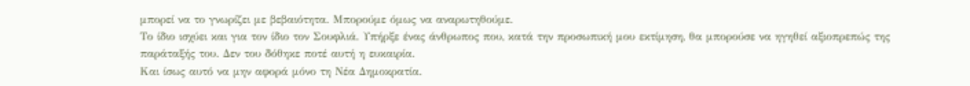μπορεί να το γνωρίζει με βεβαιότητα. Μπορούμε όμως να αναρωτηθούμε.
Το ίδιο ισχύει και για τον ίδιο τον Σουφλιά. Υπήρξε ένας άνθρωπος που, κατά την προσωπική μου εκτίμηση, θα μπορούσε να ηγηθεί αξιοπρεπώς της παράταξής του. Δεν του δόθηκε ποτέ αυτή η ευκαιρία.
Και ίσως αυτό να μην αφορά μόνο τη Νέα Δημοκρατία.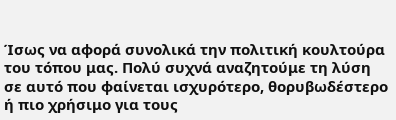Ίσως να αφορά συνολικά την πολιτική κουλτούρα του τόπου μας. Πολύ συχνά αναζητούμε τη λύση σε αυτό που φαίνεται ισχυρότερο, θορυβωδέστερο ή πιο χρήσιμο για τους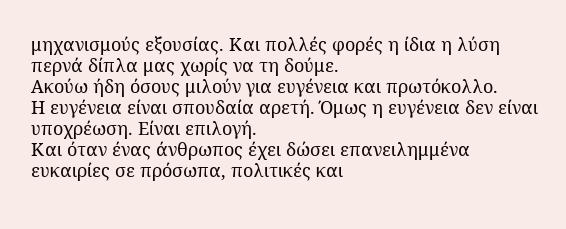μηχανισμούς εξουσίας. Και πολλές φορές η ίδια η λύση περνά δίπλα μας χωρίς να τη δούμε.
Ακούω ήδη όσους μιλούν για ευγένεια και πρωτόκολλο.
Η ευγένεια είναι σπουδαία αρετή. Όμως η ευγένεια δεν είναι υποχρέωση. Είναι επιλογή.
Και όταν ένας άνθρωπος έχει δώσει επανειλημμένα ευκαιρίες σε πρόσωπα, πολιτικές και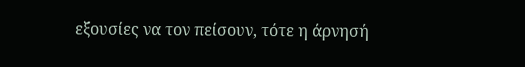εξουσίες να τον πείσουν, τότε η άρνησή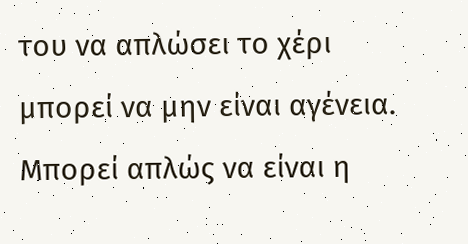του να απλώσει το χέρι μπορεί να μην είναι αγένεια.
Μπορεί απλώς να είναι η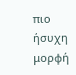πιο ήσυχη μορφή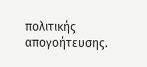πολιτικής απογοήτευσης.